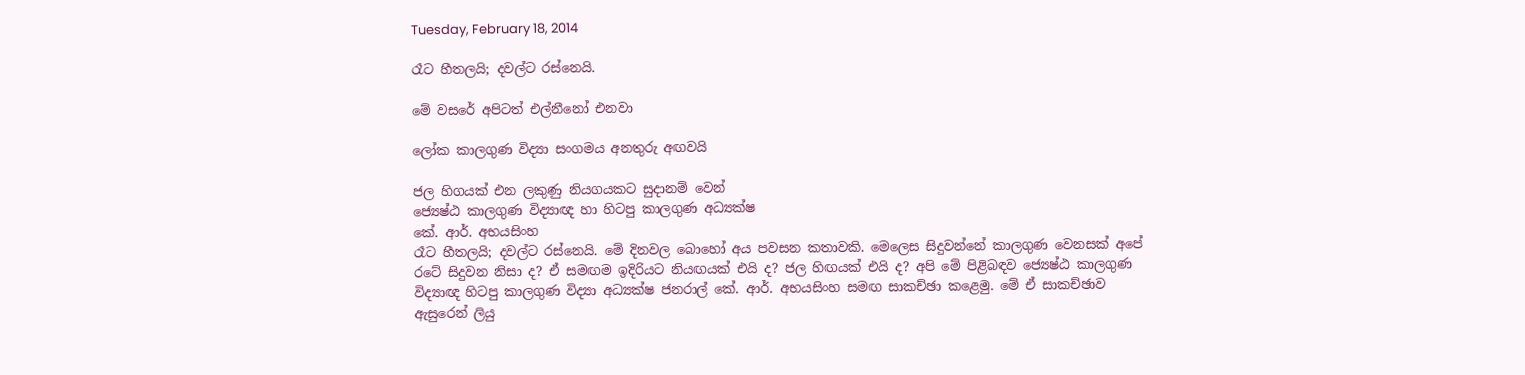Tuesday, February 18, 2014

රෑට හීතලයි; දවල්ට රස්නෙයි.

මේ වසරේ අපිටත් එල්නීනෝ එනවා

ලෝක කාලගුණ විද්‍යා සංගමය අනතුරු අඟවයි

ජල හිගයක් එන ලකුණු නියගයකට සුදානම් වෙන්
ජ්‍යෙෂ්ඨ කාලගුණ විද්‍යාඥ හා හිටපු කාලගුණ අධ්‍යක්ෂ
කේ. ආර්. අභයසිංහ
රෑට හීතලයි; දවල්ට රස්නෙයි. මේ දිනවල බොහෝ අය පවසන කතාවකි. මෙලෙස සිදුවන්නේ කාලගුණ වෙනසක් අපේ රටේ සිදුවන නිසා ද? ඒ සමඟම ඉදිරියට නියඟයක් එයි ද? ජල හිඟයක් එයි ද? අපි මේ පිළිබඳව ජ්‍යෙෂ්ඨ කාලගුණ විද්‍යාඥ හිටපු කාලගුණ විද්‍යා අධ්‍යක්ෂ ජනරාල් කේ. ආර්. අභයසිංහ සමඟ සාකච්ඡා කළෙමු. මේ ඒ සාකච්ඡාව ඇසුරෙන් ලියු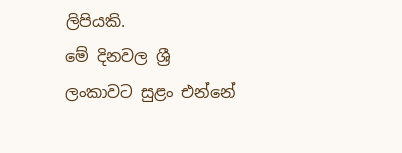ලිපියකි.
මේ දිනවල ශ්‍රී ලංකාවට සුළං එන්නේ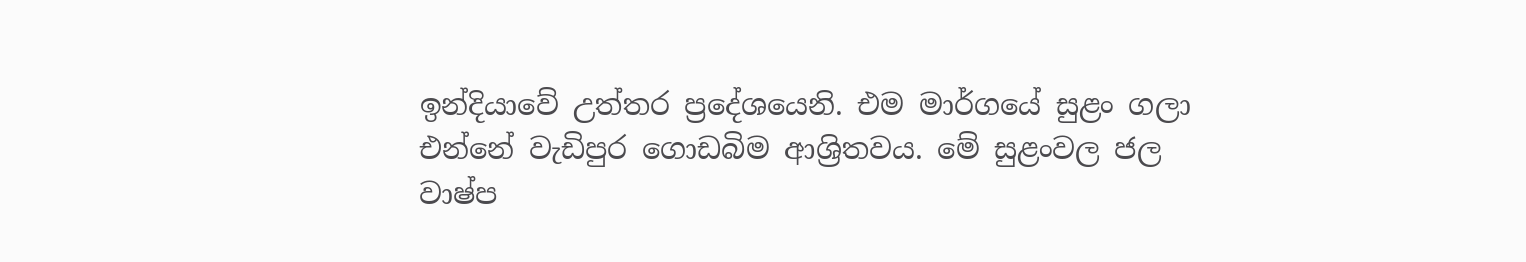ඉන්දියාවේ උත්තර ප්‍රදේශයෙනි. එම මාර්ගයේ සුළං ගලා එන්නේ වැඩිපුර ගොඩබිම ආශ්‍රිතවය. මේ සුළංවල ජල වාෂ්ප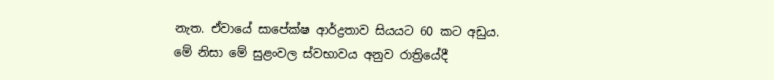නැත. ඒවායේ සාපේක්ෂ ආර්ද්‍රතාව සියයට 60 කට අඩුය.
මේ නිසා මේ සුළංවල ස්වභාවය අනුව රාත්‍රියේදී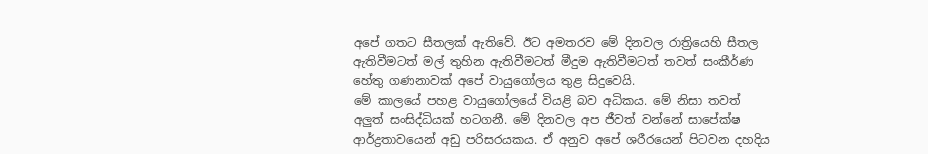අපේ ගතට සීතලක් ඇතිවේ. ඊට අමතරව මේ දිනවල රාත්‍රියෙහි සීතල ඇතිවීමටත් මල් තුහින ඇතිවීමටත් මීදුම ඇතිවීමටත් තවත් සංකීර්ණ හේතු ගණනාවක් අපේ වායුගෝලය තුළ සිදුවෙයි.
මේ කාලයේ පහළ වායුගෝලයේ වියළි බව අධිකය. මේ නිසා තවත් අලුත් සංසිද්ධියක් හටගනී. මේ දිනවල අප ජීවත් වන්නේ සාපේක්ෂ ආර්ද්‍රතාවයෙන් අඩු පරිසරයකය. ඒ අනුව අපේ ශරීරයෙන් පිටවන දහදිය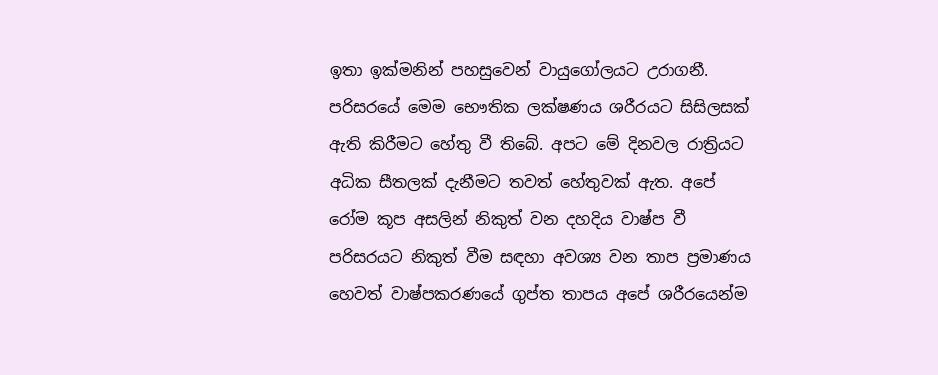ඉතා ඉක්මනින් පහසුවෙන් වායුගෝලයට උරාගනී.
පරිසරයේ මෙම භෞතික ලක්ෂණය ශරීරයට සිසිලසක් ඇති කිරීමට හේතු වී තිබේ. අපට මේ දිනවල රාත්‍රියට අධික සීතලක් දැනීමට තවත් හේතුවක් ඇත. අපේ රෝම කූප අසලින් නිකුත් වන දහදිය වාෂ්ප වී පරිසරයට නිකුත් වීම සඳහා අවශ්‍ය වන තාප ප්‍රමාණය හෙවත් වාෂ්පකරණයේ ගුප්ත තාපය අපේ ශරීරයෙන්ම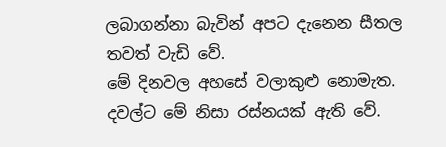ලබාගන්නා බැවින් අපට දැනෙන සීතල තවත් වැඩි වේ.
මේ දිනවල අහසේ වලාකුළු නොමැත. දවල්ට මේ නිසා රස්නයක් ඇති වේ.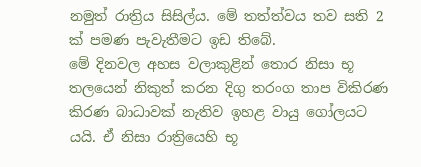නමුත් රාත්‍රිය සිසිල්ය. මේ තත්ත්වය තව සති 2 ක් පමණ පැවැතීමට ඉඩ තිබේ.
මේ දිනවල අහස වලාකුළින් තොර නිසා භූ තලයෙන් නිකුත් කරන දිගු තරංග තාප විකිරණ කිරණ බාධාවක් නැතිව ඉහළ වායු ගෝලයට යයි. ඒ නිසා රාත්‍රියෙහි භූ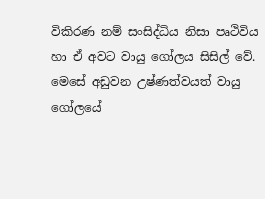විකිරණ නම් සංසිද්ධිය නිසා පෘථිවිය හා ඒ අවට වායු ගෝලය සිසිල් වේ.
මෙසේ අඩුවන උෂ්ණත්වයත් වායු ගෝලයේ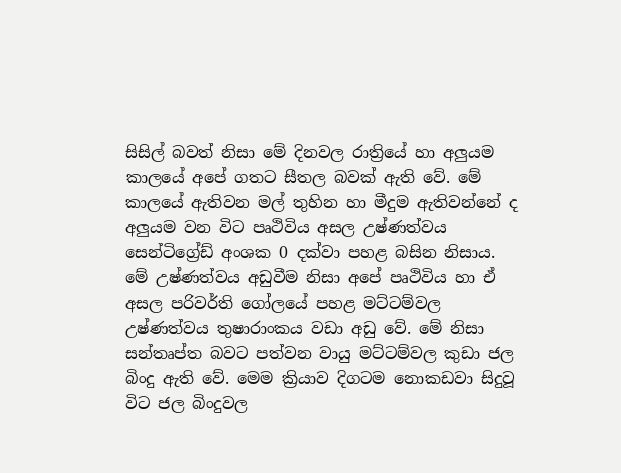සිසිල් බවත් නිසා මේ දිනවල රාත්‍රියේ හා අලුයම කාලයේ අපේ ගතට සීතල බවක් ඇති වේ. මේ කාලයේ ඇතිවන මල් තුහින හා මීදුම ඇතිවන්නේ ද අලුයම වන විට පෘථිවිය අසල උෂ්ණත්වය සෙන්ටිග්‍රේඩ් අංශක 0 දක්වා පහළ බසින නිසාය.
මේ උෂ්ණත්වය අඩුවීම නිසා අපේ පෘථිවිය හා ඒ අසල පරිවර්ති ගෝලයේ පහළ මට්ටම්වල උෂ්ණත්වය තුෂාරාංකය වඩා අඩු වේ. මේ නිසා සන්තෘප්ත බවට පත්වන වායු මට්ටම්වල කුඩා ජල බිංදු ඇති වේ. මෙම ක්‍රියාව දිගටම නොකඩවා සිදුවූ විට ජල බිංදුවල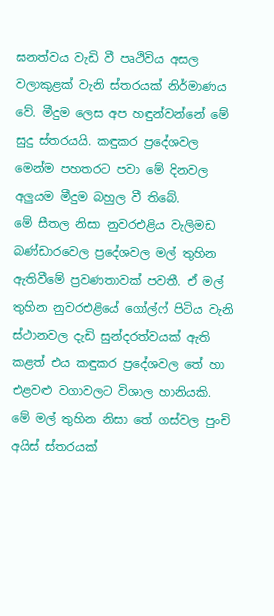ඝනත්වය වැඩි වී පෘථිවිය අසල වලාකුළක් වැනි ස්තරයක් නිර්මාණය වේ. මීදුම ලෙස අප හඳුන්වන්නේ මේ සුදු ස්තරයයි. කඳුකර ප්‍රදේශවල මෙන්ම පහතරට පවා මේ දිනවල අලුයම මීදුම බහුල වී තිබේ.
මේ සීතල නිසා නුවරඑළිය වැලිමඩ බණ්ඩාරවෙල ප්‍රදේශවල මල් තුහින ඇතිවීමේ ප්‍රවණතාවක් පවතී. ඒ මල් තුහින නුවරඑළියේ ‍ගෝල්‍ෆ් පිටිය වැනි ස්ථානවල දැඩි සුන්දරත්වයක් ඇති කළත් එය කඳුකර ප්‍රදේශවල තේ හා එළවළු වගාවලට විශාල හානියකි.
මේ මල් තුහින නිසා තේ ගස්වල පුංචි අයිස් ස්තරයක්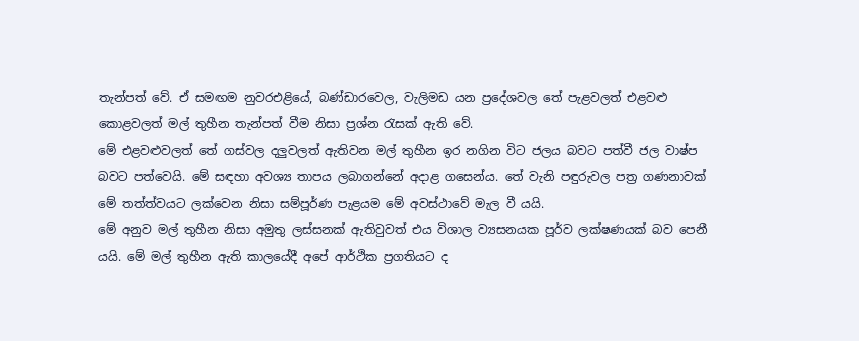තැන්පත් වේ. ඒ සමඟම නුවරඑළියේ, බණ්ඩාරවෙල, වැලිමඩ යන ප්‍රදේශවල තේ පැළවලත් එළවළු කොළවලත් මල් තුහීන තැන්පත් වීම නිසා ප්‍රශ්න රැසක් ඇති වේ.
මේ එළවළුවලත් තේ ගස්වල දලුවලත් ඇතිවන මල් තුහීන ඉර නගින විට ජලය බවට පත්වී ජල වාෂ්ප බවට පත්වෙයි. මේ සඳහා අවශ්‍ය තාපය ලබාගන්නේ අදාළ ගසෙන්ය. තේ වැනි පඳුරුවල පත්‍ර ගණනාවක් මේ තත්ත්වයට ලක්වෙන නිසා සම්පූර්ණ පැළයම මේ අවස්ථාවේ මැල වී යයි.
මේ අනුව මල් තුහීන නිසා අමුතු ලස්සනක් ඇතිවුවත් එය විශාල ව්‍යසනයක පූර්ව ලක්ෂණයක් බව පෙනී යයි. මේ මල් තුහීන ඇති කාලයේදී අපේ ආර්ථික ප්‍රගතියට ද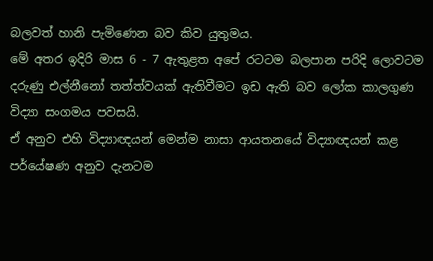බලවත් හානි පැමිණෙන බව කිව යුතුමය.
මේ අතර ඉදිරි මාස 6 - 7 ඇතුළත අපේ රටටම බලපාන පරිදි ලොවටම දරුණු එල්නීනෝ තත්ත්වයක් ඇතිවීමට ඉඩ ඇති බව ලෝක කාලගුණ විද්‍යා සංගමය පවසයි.
ඒ අනුව එහි විද්‍යාඥයන් මෙන්ම නාසා ආයතනයේ විද්‍යාඥයන් කළ පර්යේෂණ අනුව දැනටම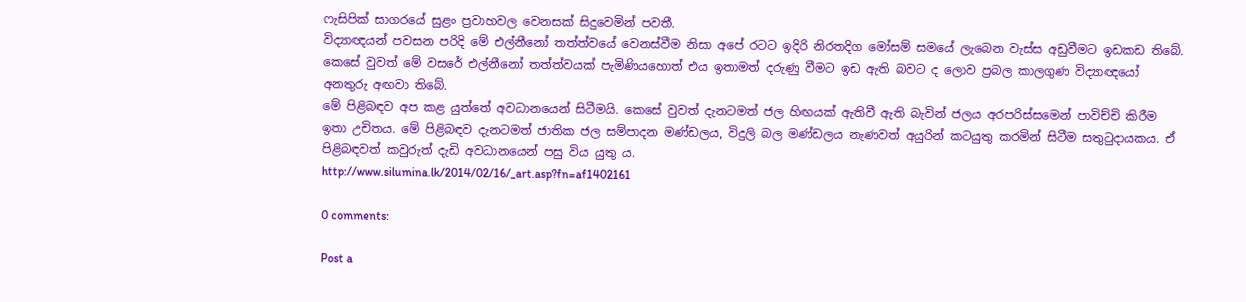ෆැසිපික් සාගරයේ සුළං ප්‍රවාහවල වෙනසක් සිදුවෙමින් පවතී.
විද්‍යාඥයන් පවසන පරිදි මේ එල්නීනෝ තත්ත්වයේ වෙනස්වීම නිසා අපේ රටට ඉදිරි නිරතදිග මෝසම් සමයේ ලැබෙන වැස්ස අඩුවීමට ඉඩකඩ තිබේ.
කෙසේ වුවත් මේ වසරේ එල්නීනෝ තත්ත්වයක් පැමිණියහොත් එය ඉතාමත් දරුණු වීමට ඉඩ ඇති බවට ද ලොව ප්‍රබල කාලගුණ විද්‍යාඥයෝ අනතුරු අඟවා තිබේ.
මේ පිළිබඳව අප කළ යුත්තේ අවධානයෙන් සිටීමයි. කෙසේ වුවත් දැනටමත් ජල හිඟයක් ඇතිවී ඇති බැවින් ජලය අරපරිස්සමෙන් පාවිච්චි කිරීම ඉතා උචිතය. මේ පිළිබඳව දැනටමත් ජාතික ජල සම්පාදන මණ්ඩලය, විදුලි බල මණ්ඩලය නැණවත් අයුරින් කටයුතු කරමින් සිටීම සතුටුදායකය. ඒ පිළිබඳවත් කවුරුත් දැඩි අවධානයෙන් පසු විය යුතු ය.
http://www.silumina.lk/2014/02/16/_art.asp?fn=af1402161

0 comments:

Post a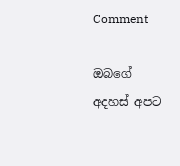Comment

ඔබගේ අදහස් අපට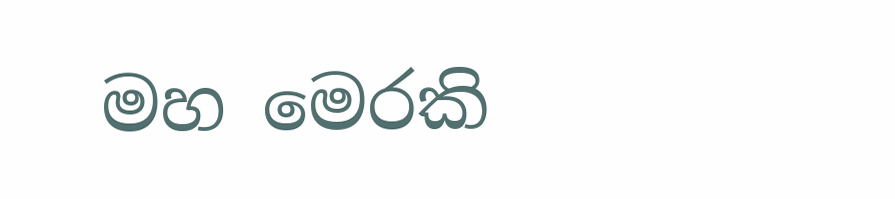මහ මෙරකි